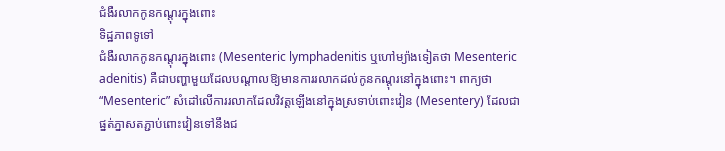ជំងឺរលាកកូនកណ្តុរក្នុងពោះ
ទិដ្ឋភាពទូទៅ
ជំងឺរលាកកូនកណ្តុរក្នុងពោះ (Mesenteric lymphadenitis ឬហៅម្យ៉ាងទៀតថា Mesenteric adenitis) គឺជាបញ្ហាមួយដែលបណ្តាលឱ្យមានការរលាកដល់កូនកណ្តុរនៅក្នុងពោះ។ ពាក្យថា “Mesenteric” សំដៅលើការរលាកដែលវិវត្តឡើងនៅក្នុងស្រទាប់ពោះវៀន (Mesentery) ដែលជាផ្នត់ភ្នាសតភ្ជាប់ពោះវៀនទៅនឹងជ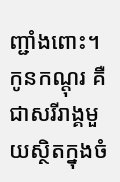ញ្ជាំងពោះ។
កូនកណ្តុរ គឺជាសរីរាង្គមួយស្ថិតក្នុងចំ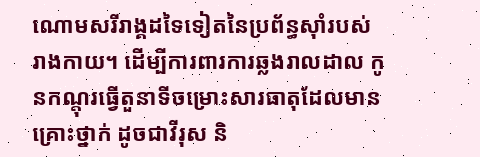ណោមសរីរាង្គដទៃទៀតនៃប្រព័ន្ធស៊ាំរបស់រាងកាយ។ ដើម្បីការពារការឆ្លងរាលដាល កូនកណ្តុរធ្វើតួនាទីចម្រោះសារធាតុដែលមានគ្រោះថ្នាក់ ដូចជាវីរុស និ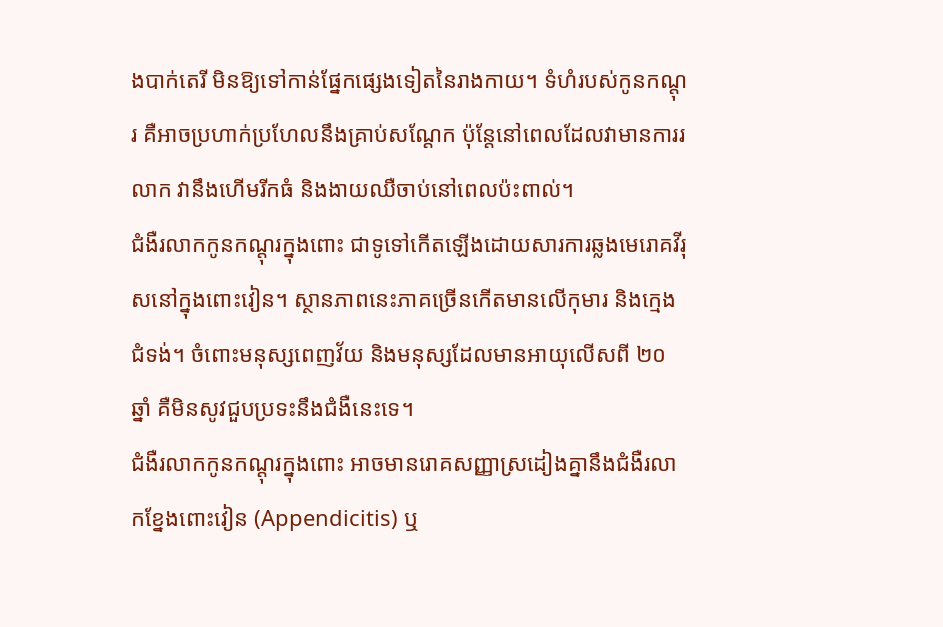ងបាក់តេរី មិនឱ្យទៅកាន់ផ្នែកផ្សេងទៀតនៃរាងកាយ។ ទំហំរបស់កូនកណ្តុរ គឺអាចប្រហាក់ប្រហែលនឹងគ្រាប់សណ្តែក ប៉ុន្តែនៅពេលដែលវាមានការរលាក វានឹងហើមរីកធំ និងងាយឈឺចាប់នៅពេលប៉ះពាល់។
ជំងឺរលាកកូនកណ្តុរក្នុងពោះ ជាទូទៅកើតឡើងដោយសារការឆ្លងមេរោគវីរុសនៅក្នុងពោះវៀន។ ស្ថានភាពនេះភាគច្រើនកើតមានលើកុមារ និងក្មេងជំទង់។ ចំពោះមនុស្សពេញវ័យ និងមនុស្សដែលមានអាយុលើសពី ២០ ឆ្នាំ គឺមិនសូវជួបប្រទះនឹងជំងឺនេះទេ។
ជំងឺរលាកកូនកណ្តុរក្នុងពោះ អាចមានរោគសញ្ញាស្រដៀងគ្នានឹងជំងឺរលាកខ្នែងពោះវៀន (Appendicitis) ឬ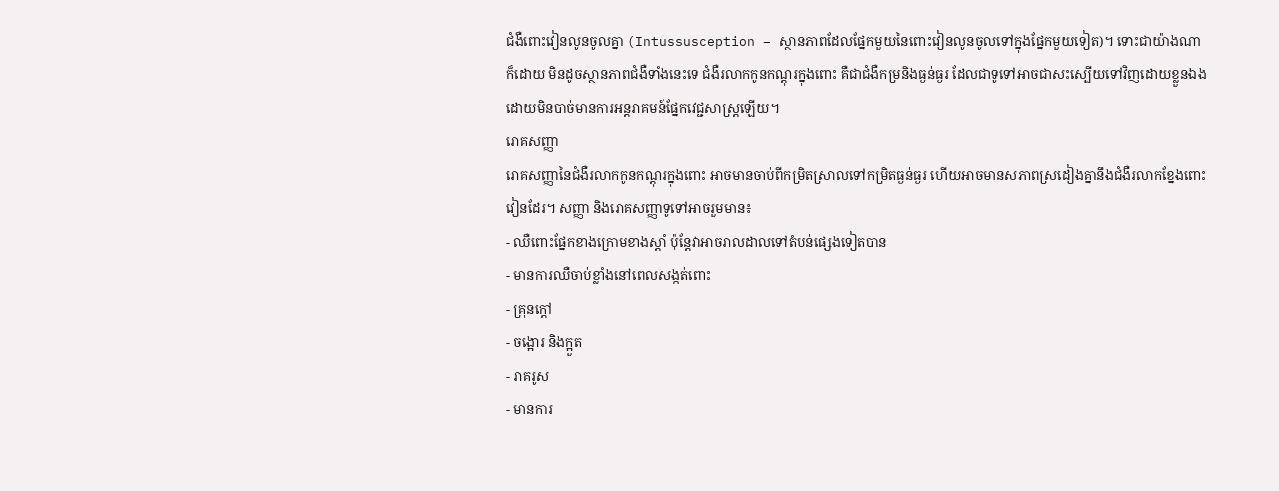ជំងឺពោះវៀនលូនចូលគ្នា (Intussusception – ស្ថានភាពដែលផ្នែកមួយនៃពោះវៀនលូនចូលទៅក្នុងផ្នែកមួយទៀត)។ ទោះជាយ៉ាងណាក៏ដោយ មិនដូចស្ថានភាពជំងឺទាំងនេះទេ ជំងឺរលាកកូនកណ្តុរក្នុងពោះ គឺជាជំងឺកម្រនិងធ្ងន់ធ្ងរ ដែលជាទូទៅអាចជាសះស្បើយទៅវិញដោយខ្លួនឯង ដោយមិនបាច់មានការអន្តរាគមន៍ផ្នែកវេជ្ជសាស្ត្រឡើយ។
រោគសញ្ញា
រោគសញ្ញានៃជំងឺរលាកកូនកណ្តុរក្នុងពោះ អាចមានចាប់ពីកម្រិតស្រាលទៅកម្រិតធ្ងន់ធ្ងរ ហើយអាចមានសភាពស្រដៀងគ្នានឹងជំងឺរលាកខ្នែងពោះវៀនដែរ។ សញ្ញា និងរោគសញ្ញាទូទៅអាចរួមមាន៖
- ឈឺពោះផ្នែកខាងក្រោមខាងស្តាំ ប៉ុន្តែវាអាចរាលដាលទៅតំបន់ផ្សេងទៀតបាន
- មានការឈឺចាប់ខ្លាំងនៅពេលសង្កត់ពោះ
- គ្រុនក្តៅ
- ចង្អោរ និងក្អួត
- រាគរូស
- មានការ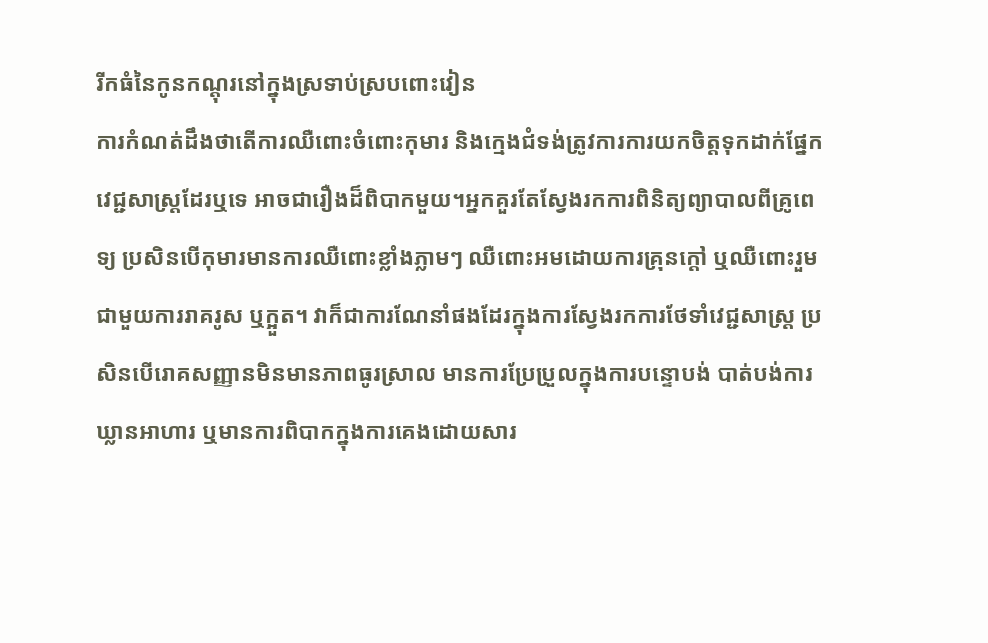រីកធំនៃកូនកណ្តុរនៅក្នុងស្រទាប់ស្របពោះវៀន
ការកំណត់ដឹងថាតើការឈឺពោះចំពោះកុមារ និងក្មេងជំទង់ត្រូវការការយកចិត្តទុកដាក់ផ្នែកវេជ្ជសាស្ត្រដែរឬទេ អាចជារឿងដ៏ពិបាកមួយ។អ្នកគួរតែស្វែងរកការពិនិត្យព្យាបាលពីគ្រូពេទ្យ ប្រសិនបើកុមារមានការឈឺពោះខ្លាំងភ្លាមៗ ឈឺពោះអមដោយការគ្រុនក្តៅ ឬឈឺពោះរួមជាមួយការរាគរូស ឬក្អួត។ វាក៏ជាការណែនាំផងដែរក្នុងការស្វែងរកការថែទាំវេជ្ជសាស្ត្រ ប្រសិនបើរោគសញ្ញានមិនមានភាពធូរស្រាល មានការប្រែប្រួលក្នុងការបន្ទោបង់ បាត់បង់ការឃ្លានអាហារ ឬមានការពិបាកក្នុងការគេងដោយសារ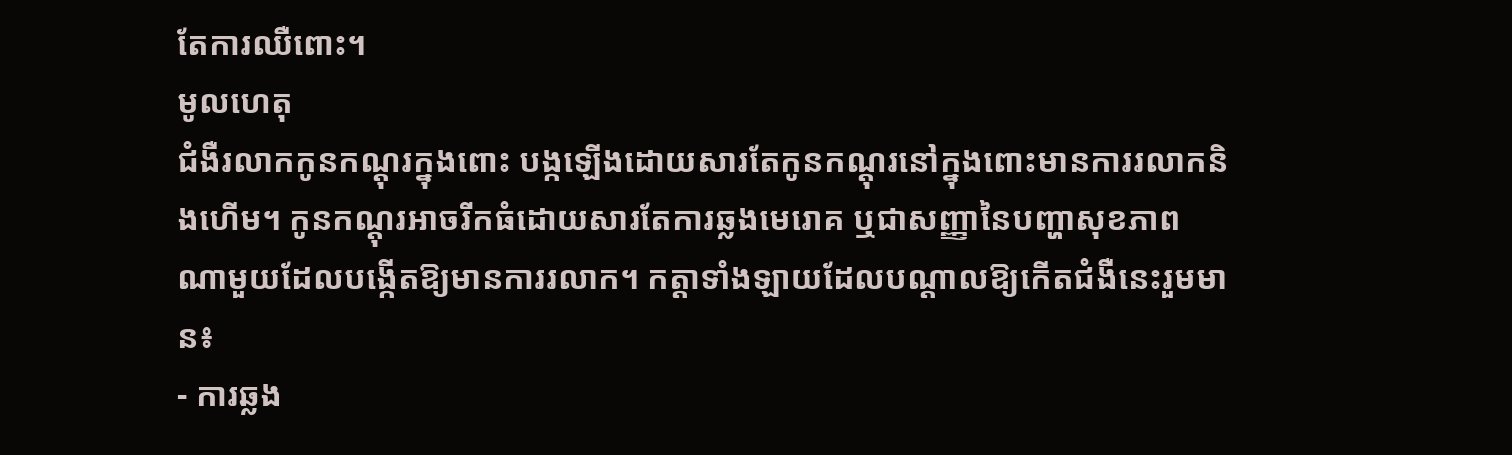តែការឈឺពោះ។
មូលហេតុ
ជំងឺរលាកកូនកណ្តុរក្នុងពោះ បង្កឡើងដោយសារតែកូនកណ្តុរនៅក្នុងពោះមានការរលាកនិងហើម។ កូនកណ្តុរអាចរីកធំដោយសារតែការឆ្លងមេរោគ ឬជាសញ្ញានៃបញ្ហាសុខភាពណាមួយដែលបង្កើតឱ្យមានការរលាក។ កត្តាទាំងឡាយដែលបណ្តាលឱ្យកើតជំងឺនេះរួមមាន៖
- ការឆ្លង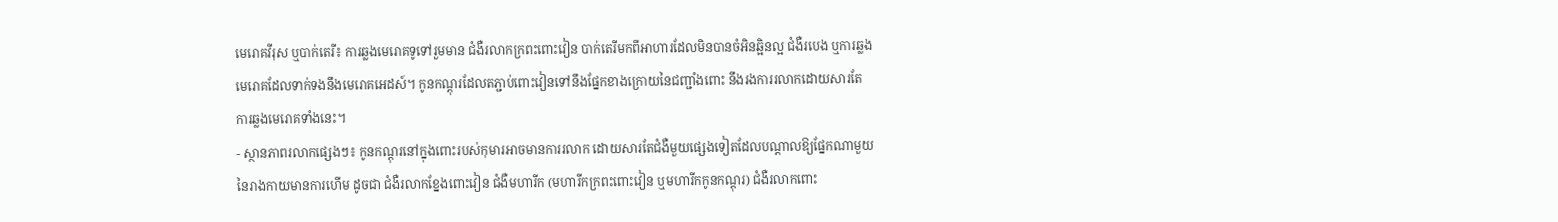មេរោគវីរុស ឬបាក់តេរី៖ ការឆ្លងមេរោគទូទៅរួមមាន ជំងឺរលាកក្រពះពោះវៀន បាក់តេរីមកពីអាហារដែលមិនបានចំអិនឆ្អិនល្អ ជំងឺរបេង ឬការឆ្លងមេរោគដែលទាក់ទងនឹងមេរោគអេដស៍។ កូនកណ្តុរដែលតភ្ជាប់ពោះវៀនទៅនឹងផ្នែកខាងក្រោយនៃជញ្ជាំងពោះ នឹងរងការរលាកដោយសារតែការឆ្លងមេរោគទាំងនេះ។
- ស្ថានភាពរលាកផ្សេងៗ៖ កូនកណ្តុរនៅក្នុងពោះរបស់កុមារអាចមានការរលាក ដោយសារតែជំងឺមួយផ្សេងទៀតដែលបណ្តាលឱ្យផ្នែកណាមួយនៃរាងកាយមានការហើម ដូចជា ជំងឺរលាកខ្នែងពោះវៀន ជំងឺមហារីក (មហារីកក្រពះពោះវៀន ឬមហារីកកូនកណ្តុរ) ជំងឺរលាកពោះ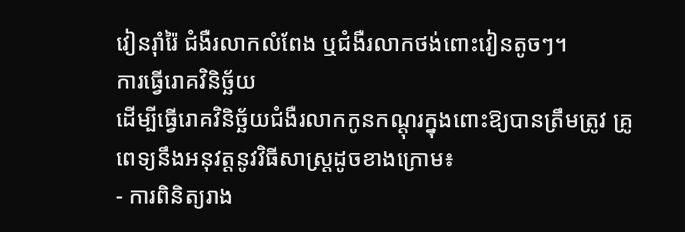វៀនរ៉ាំរ៉ៃ ជំងឺរលាកលំពែង ឬជំងឺរលាកថង់ពោះវៀនតូចៗ។
ការធ្វើរោគវិនិច្ឆ័យ
ដើម្បីធ្វើរោគវិនិច្ឆ័យជំងឺរលាកកូនកណ្តុរក្នុងពោះឱ្យបានត្រឹមត្រូវ គ្រូពេទ្យនឹងអនុវត្តនូវវិធីសាស្ត្រដូចខាងក្រោម៖
- ការពិនិត្យរាង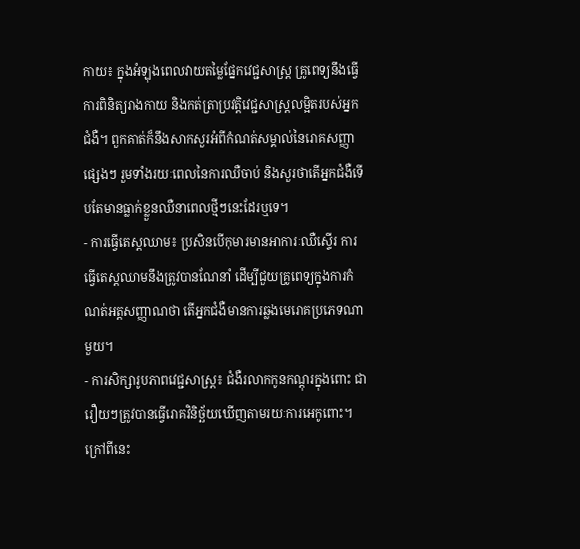កាយ៖ ក្នុងអំឡុងពេលវាយតម្លៃផ្នែកវេជ្ជសាស្ត្រ គ្រូពេទ្យនឹងធ្វើការពិនិត្យរាងកាយ និងកត់ត្រាប្រវត្តិវេជ្ជសាស្ត្រលម្អិតរបស់អ្នកជំងឺ។ ពួកគាត់ក៏នឹងសាកសួរអំពីកំណត់សម្គាល់នៃរោគសញ្ញាផ្សេងៗ រួមទាំងរយៈពេលនៃការឈឺចាប់ និងសួរថាតើអ្នកជំងឺទើបតែមានធ្លាក់ខ្លួនឈឺនាពេលថ្មីៗនេះដែរឬទេ។
- ការធ្វើតេស្តឈាម៖ ប្រសិនបើកុមារមានអាការៈឈឺស្ទើរ ការធ្វើតេស្តឈាមនឹងត្រូវបានណែនាំ ដើម្បីជួយគ្រូពេទ្យក្នុងការកំណត់អត្តសញ្ញាណថា តើអ្នកជំងឺមានការឆ្លងមេរោគប្រភេទណាមួយ។
- ការសិក្សារូបភាពវេជ្ជសាស្ត្រ៖ ជំងឺរលាកកូនកណ្តុរក្នុងពោះ ជារឿយៗត្រូវបានធ្វើរោគវិនិច្ឆ័យឃើញតាមរយៈការអេកូពោះ។ ក្រៅពីនេះ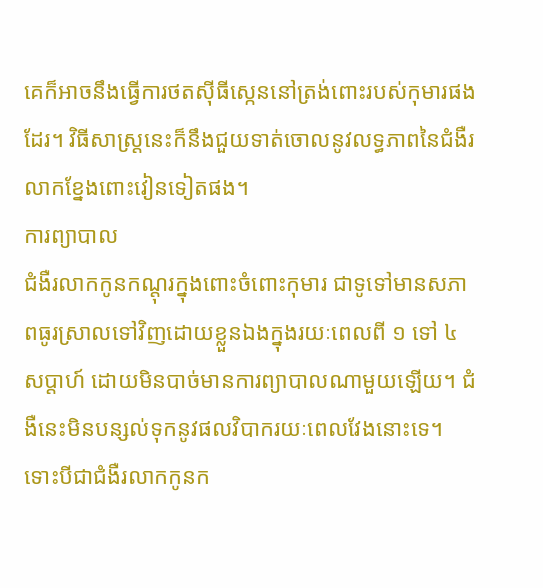គេក៏អាចនឹងធ្វើការថតស៊ីធីស្កេននៅត្រង់ពោះរបស់កុមារផងដែរ។ វិធីសាស្ត្រនេះក៏នឹងជួយទាត់ចោលនូវលទ្ធភាពនៃជំងឺរលាកខ្នែងពោះវៀនទៀតផង។
ការព្យាបាល
ជំងឺរលាកកូនកណ្តុរក្នុងពោះចំពោះកុមារ ជាទូទៅមានសភាពធូរស្រាលទៅវិញដោយខ្លួនឯងក្នុងរយៈពេលពី ១ ទៅ ៤ សប្តាហ៍ ដោយមិនបាច់មានការព្យាបាលណាមួយឡើយ។ ជំងឺនេះមិនបន្សល់ទុកនូវផលវិបាករយៈពេលវែងនោះទេ។
ទោះបីជាជំងឺរលាកកូនក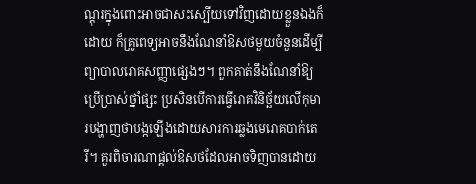ណ្តុរក្នុងពោះអាចជាសះស្បើយទៅវិញដោយខ្លួនឯងក៏ដោយ ក៏គ្រូពេទ្យអាចនឹងណែនាំឱសថមួយចំនួនដើម្បីព្យាបាលរោគសញ្ញាផ្សេងៗ។ ពួកគាត់នឹងណែនាំឱ្យប្រើប្រាស់ថ្នាំផ្សះ ប្រសិនបើការធ្វើរោគវិនិច្ឆ័យលើកុមារបង្ហាញថាបង្កឡើងដោយសារការឆ្លងមេរោគបាក់តេរី។ គួរពិចារណាផ្តល់ឱសថដែលអាចទិញបានដោយ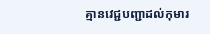គ្មានវេជ្ជបញ្ជាដល់កុមារ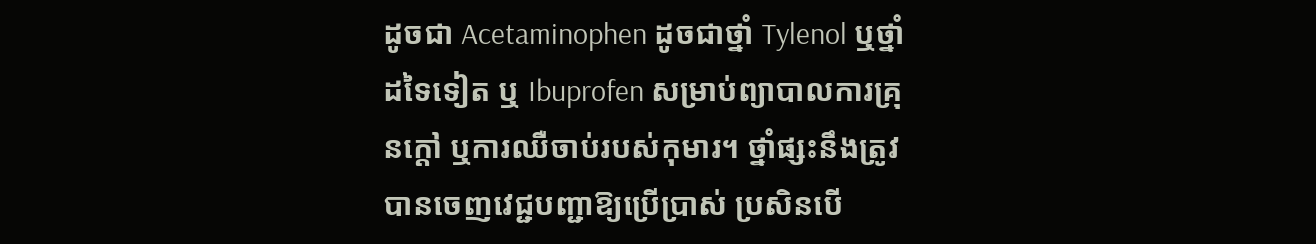ដូចជា Acetaminophen ដូចជាថ្នាំ Tylenol ឬថ្នាំដទៃទៀត ឬ Ibuprofen សម្រាប់ព្យាបាលការគ្រុនក្តៅ ឬការឈឺចាប់របស់កុមារ។ ថ្នាំផ្សះនឹងត្រូវបានចេញវេជ្ជបញ្ជាឱ្យប្រើប្រាស់ ប្រសិនបើ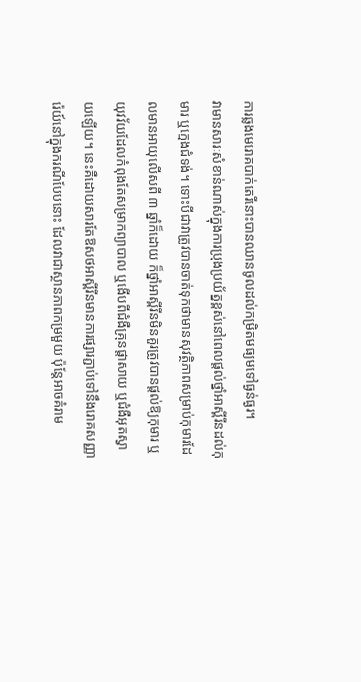ការឆ្លងមេរោគបាក់តេរីនោះបានឈានចូលដល់កម្រិតមធ្យមទៅធ្ងន់ធ្ងរ។
វាមានសារៈសំខាន់ណាស់ក្នុងការប្រុងប្រយ័ត្នខ្ពស់នៅពេលផ្តល់ថ្នាំអាស្ពីរីនដល់កុមារ ឬក្មេងជំទង់។ ទោះបីជាវាត្រូវបានចាត់ទុកថាមានសុវត្ថិភាពសម្រាប់កុមារដែលមានអាយុលើសពី ៣ ឆ្នាំក៏ដោយ ក៏ថ្នាំអាស្ពីរីនមិនគួរត្រូវបានផ្តល់ឱ្យកុមារ ឬយុវវ័យដែលកំពុងតែសម្រាកព្យាបាល ឬងើបពីជំងឺគ្រុនផ្តាសាយ ឬជំងឺអុតស្វាយឡើយ។ នេះគឺដោយសារតែឱសថអាស្ពីរីនមានការផ្សារភ្ជាប់ទៅនឹងរោគសញ្ញា រ៉េយ៍នៅក្នុងករណីបែបនោះ ដែលវាជាស្ថានភាពកម្រមួយ ប៉ុន្តែអាចគំរាម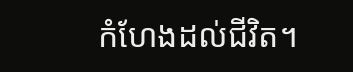កំហែងដល់ជីវិត។